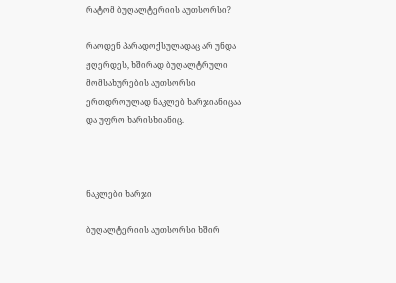რატომ ბუღალტერიის აუთსორსი?

რაოდენ პარადოქსულადაც არ უნდა ჟღერდეს, ხშირად ბუღალტრული მომსახურების აუთსორსი ერთდროულად ნაკლებ ხარჯიანიცაა და უფრო ხარისხიანიც.



ნაკლები ხარჯი

ბუღალტერიის აუთსორსი ხშირ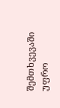შემთხვევაში უფრო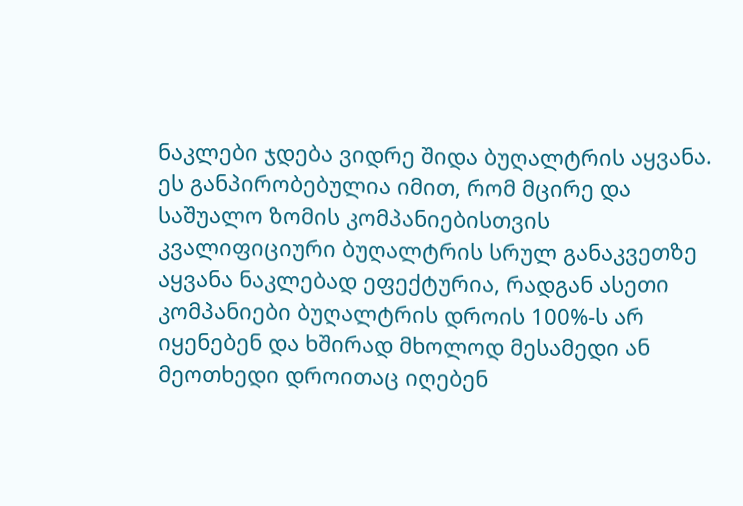ნაკლები ჯდება ვიდრე შიდა ბუღალტრის აყვანა. ეს განპირობებულია იმით, რომ მცირე და საშუალო ზომის კომპანიებისთვის კვალიფიციური ბუღალტრის სრულ განაკვეთზე აყვანა ნაკლებად ეფექტურია, რადგან ასეთი კომპანიები ბუღალტრის დროის 100%-ს არ იყენებენ და ხშირად მხოლოდ მესამედი ან მეოთხედი დროითაც იღებენ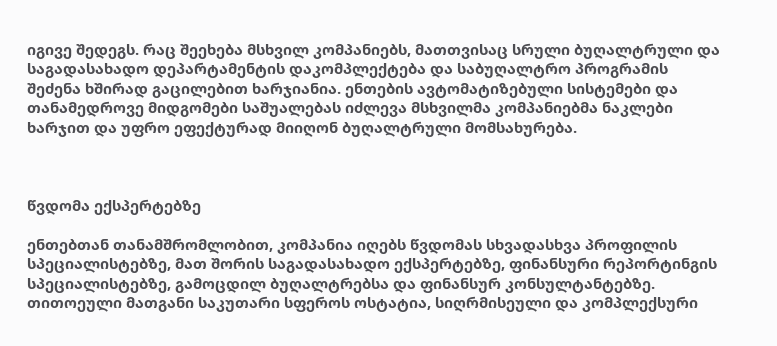იგივე შედეგს. რაც შეეხება მსხვილ კომპანიებს, მათთვისაც სრული ბუღალტრული და საგადასახადო დეპარტამენტის დაკომპლექტება და საბუღალტრო პროგრამის შეძენა ხშირად გაცილებით ხარჯიანია. ენთების ავტომატიზებული სისტემები და თანამედროვე მიდგომები საშუალებას იძლევა მსხვილმა კომპანიებმა ნაკლები ხარჯით და უფრო ეფექტურად მიიღონ ბუღალტრული მომსახურება.



წვდომა ექსპერტებზე

ენთებთან თანამშრომლობით, კომპანია იღებს წვდომას სხვადასხვა პროფილის სპეციალისტებზე, მათ შორის საგადასახადო ექსპერტებზე, ფინანსური რეპორტინგის სპეციალისტებზე, გამოცდილ ბუღალტრებსა და ფინანსურ კონსულტანტებზე. თითოეული მათგანი საკუთარი სფეროს ოსტატია, სიღრმისეული და კომპლექსური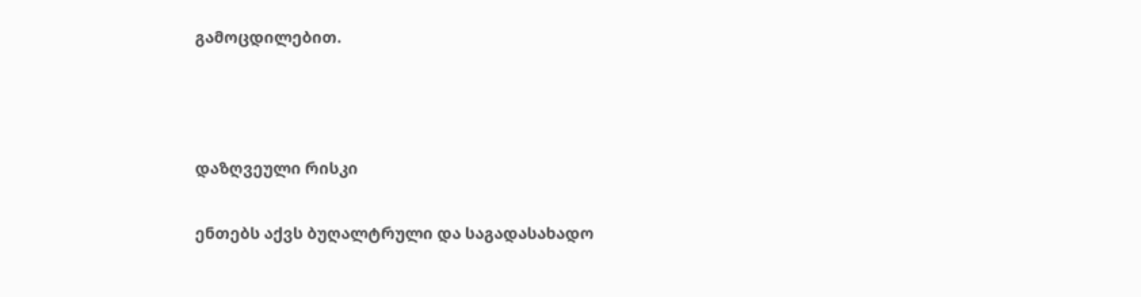გამოცდილებით.



დაზღვეული რისკი

ენთებს აქვს ბუღალტრული და საგადასახადო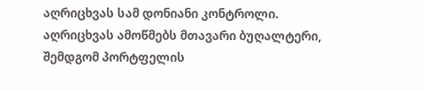აღრიცხვას სამ დონიანი კონტროლი. აღრიცხვას ამოწმებს მთავარი ბუღალტერი, შემდგომ პორტფელის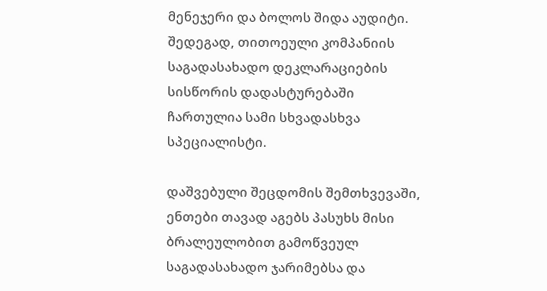მენეჯერი და ბოლოს შიდა აუდიტი. შედეგად, თითოეული კომპანიის საგადასახადო დეკლარაციების სისწორის დადასტურებაში ჩართულია სამი სხვადასხვა სპეციალისტი.

დაშვებული შეცდომის შემთხვევაში, ენთები თავად აგებს პასუხს მისი ბრალეულობით გამოწვეულ საგადასახადო ჯარიმებსა და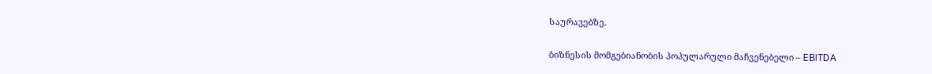საურავებზე.

ბიზნესის მომგებიანობის პოპულარული მაჩვენებელი – EBITDA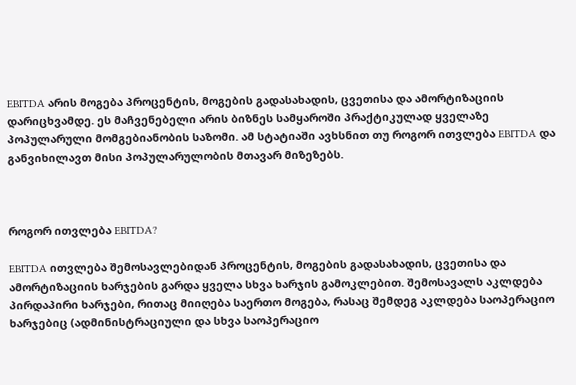EBITDA არის მოგება პროცენტის, მოგების გადასახადის, ცვეთისა და ამორტიზაციის დარიცხვამდე. ეს მაჩვენებელი არის ბიზნეს სამყაროში პრაქტიკულად ყველაზე პოპულარული მომგებიანობის საზომი. ამ სტატიაში ავხსნით თუ როგორ ითვლება EBITDA და განვიხილავთ მისი პოპულარულობის მთავარ მიზეზებს.



როგორ ითვლება EBITDA?

EBITDA ითვლება შემოსავლებიდან პროცენტის, მოგების გადასახადის, ცვეთისა და ამორტიზაციის ხარჯების გარდა ყველა სხვა ხარჯის გამოკლებით. შემოსავალს აკლდება პირდაპირი ხარჯები, რითაც მიიღება საერთო მოგება, რასაც შემდეგ აკლდება საოპერაციო ხარჯებიც (ადმინისტრაციული და სხვა საოპერაციო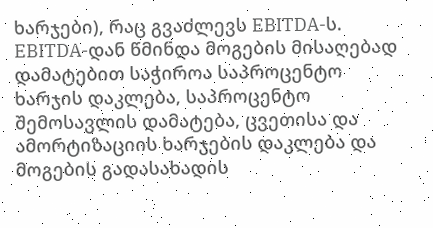ხარჯები), რაც გვაძლევს EBITDA-ს. EBITDA-დან წმინდა მოგების მისაღებად დამატებით საჭიროა საპროცენტო ხარჯის დაკლება, საპროცენტო შემოსავლის დამატება, ცვეთისა და ამორტიზაციის ხარჯების დაკლება და მოგების გადასახადის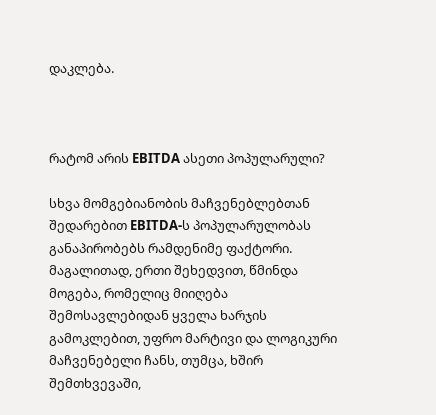დაკლება.



რატომ არის EBITDA ასეთი პოპულარული?

სხვა მომგებიანობის მაჩვენებლებთან შედარებით EBITDA-ს პოპულარულობას განაპირობებს რამდენიმე ფაქტორი. მაგალითად, ერთი შეხედვით, წმინდა მოგება, რომელიც მიიღება შემოსავლებიდან ყველა ხარჯის გამოკლებით, უფრო მარტივი და ლოგიკური მაჩვენებელი ჩანს, თუმცა, ხშირ შემთხვევაში,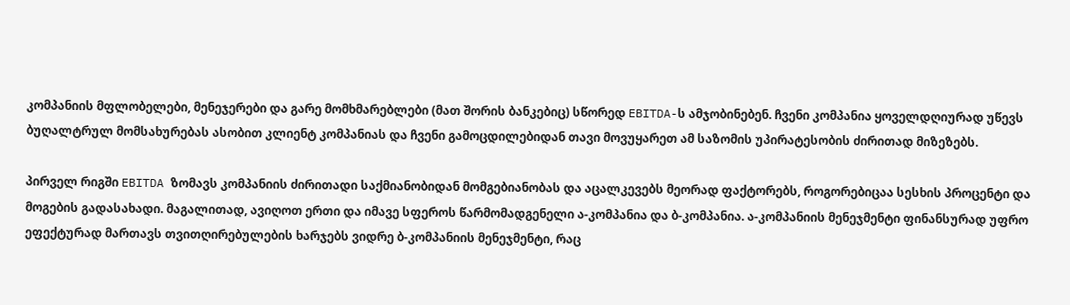კომპანიის მფლობელები, მენეჯერები და გარე მომხმარებლები (მათ შორის ბანკებიც) სწორედ EBITDA-ს ამჯობინებენ. ჩვენი კომპანია ყოველდღიურად უწევს ბუღალტრულ მომსახურებას ასობით კლიენტ კომპანიას და ჩვენი გამოცდილებიდან თავი მოვუყარეთ ამ საზომის უპირატესობის ძირითად მიზეზებს.

პირველ რიგში EBITDA ზომავს კომპანიის ძირითადი საქმიანობიდან მომგებიანობას და აცალკევებს მეორად ფაქტორებს, როგორებიცაა სესხის პროცენტი და მოგების გადასახადი. მაგალითად, ავიღოთ ერთი და იმავე სფეროს წარმომადგენელი ა-კომპანია და ბ-კომპანია. ა-კომპანიის მენეჯმენტი ფინანსურად უფრო ეფექტურად მართავს თვითღირებულების ხარჯებს ვიდრე ბ-კომპანიის მენეჯმენტი, რაც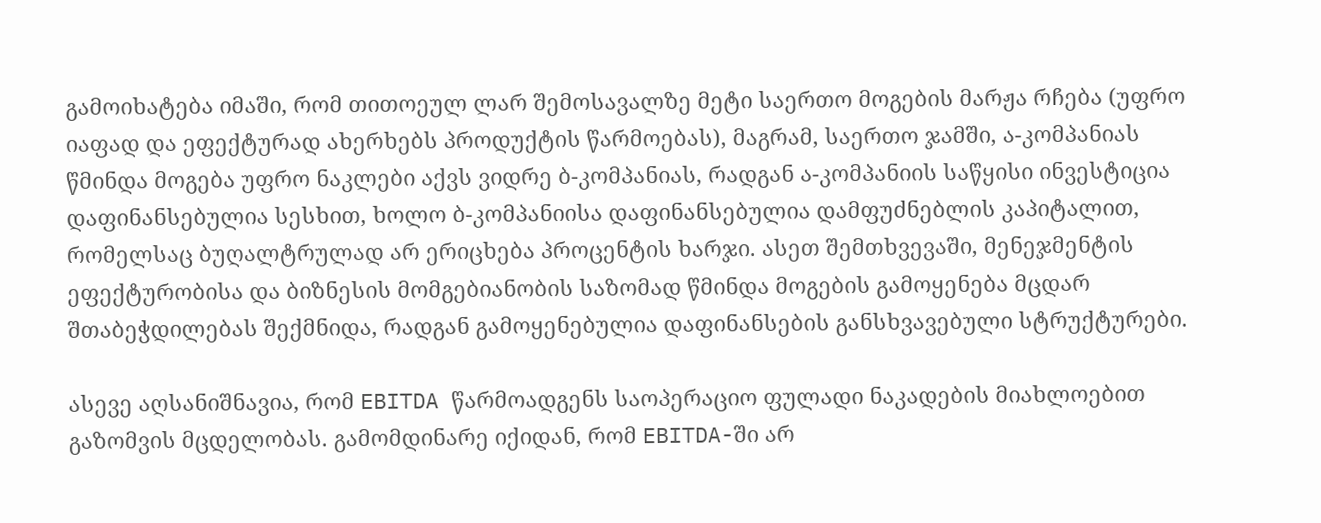გამოიხატება იმაში, რომ თითოეულ ლარ შემოსავალზე მეტი საერთო მოგების მარჟა რჩება (უფრო იაფად და ეფექტურად ახერხებს პროდუქტის წარმოებას), მაგრამ, საერთო ჯამში, ა-კომპანიას წმინდა მოგება უფრო ნაკლები აქვს ვიდრე ბ-კომპანიას, რადგან ა-კომპანიის საწყისი ინვესტიცია დაფინანსებულია სესხით, ხოლო ბ-კომპანიისა დაფინანსებულია დამფუძნებლის კაპიტალით, რომელსაც ბუღალტრულად არ ერიცხება პროცენტის ხარჯი. ასეთ შემთხვევაში, მენეჯმენტის ეფექტურობისა და ბიზნესის მომგებიანობის საზომად წმინდა მოგების გამოყენება მცდარ შთაბეჭდილებას შექმნიდა, რადგან გამოყენებულია დაფინანსების განსხვავებული სტრუქტურები.

ასევე აღსანიშნავია, რომ EBITDA წარმოადგენს საოპერაციო ფულადი ნაკადების მიახლოებით გაზომვის მცდელობას. გამომდინარე იქიდან, რომ EBITDA-ში არ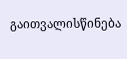გაითვალისწინება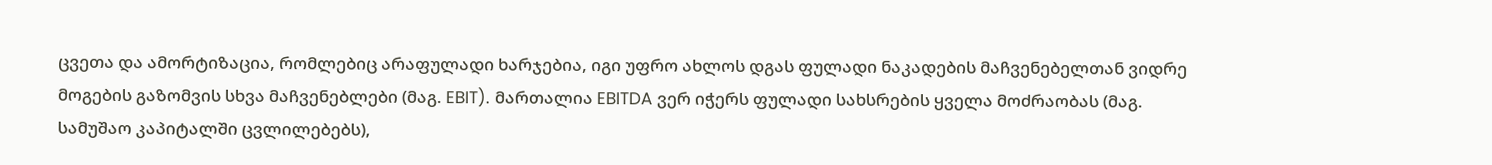ცვეთა და ამორტიზაცია, რომლებიც არაფულადი ხარჯებია, იგი უფრო ახლოს დგას ფულადი ნაკადების მაჩვენებელთან ვიდრე მოგების გაზომვის სხვა მაჩვენებლები (მაგ. EBIT). მართალია EBITDA ვერ იჭერს ფულადი სახსრების ყველა მოძრაობას (მაგ. სამუშაო კაპიტალში ცვლილებებს),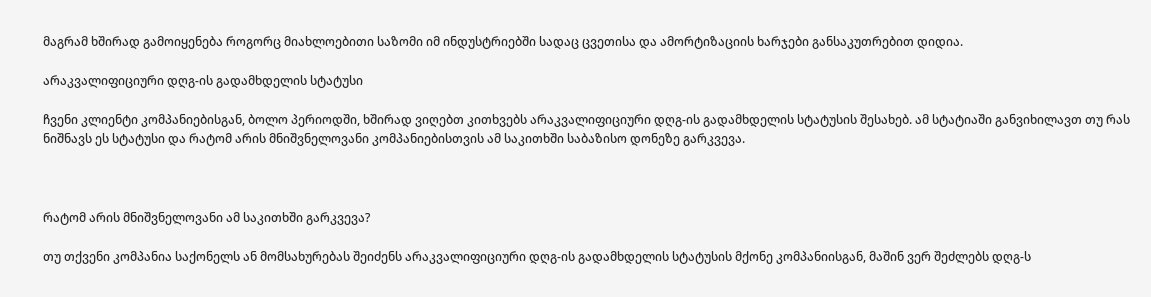მაგრამ ხშირად გამოიყენება როგორც მიახლოებითი საზომი იმ ინდუსტრიებში სადაც ცვეთისა და ამორტიზაციის ხარჯები განსაკუთრებით დიდია.

არაკვალიფიციური დღგ-ის გადამხდელის სტატუსი

ჩვენი კლიენტი კომპანიებისგან, ბოლო პერიოდში, ხშირად ვიღებთ კითხვებს არაკვალიფიციური დღგ-ის გადამხდელის სტატუსის შესახებ. ამ სტატიაში განვიხილავთ თუ რას ნიშნავს ეს სტატუსი და რატომ არის მნიშვნელოვანი კომპანიებისთვის ამ საკითხში საბაზისო დონეზე გარკვევა.



რატომ არის მნიშვნელოვანი ამ საკითხში გარკვევა?

თუ თქვენი კომპანია საქონელს ან მომსახურებას შეიძენს არაკვალიფიციური დღგ-ის გადამხდელის სტატუსის მქონე კომპანიისგან, მაშინ ვერ შეძლებს დღგ-ს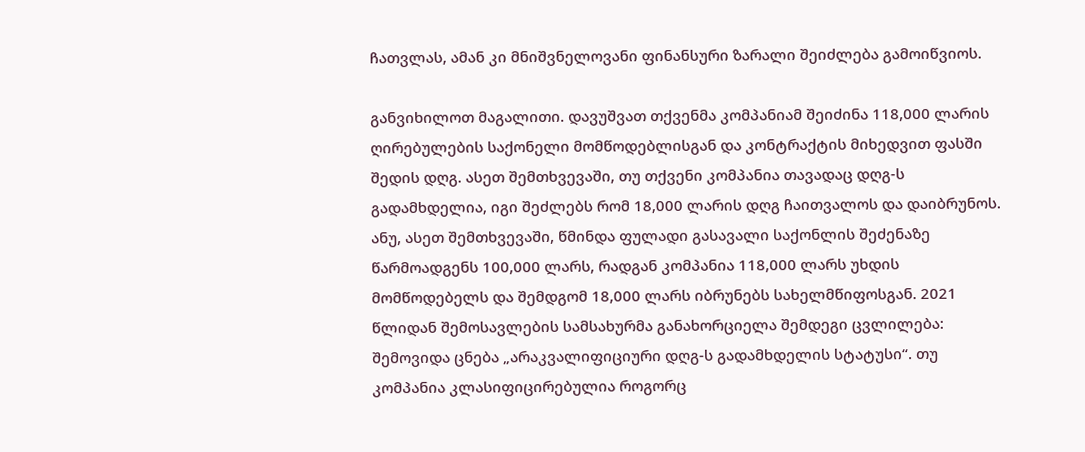ჩათვლას, ამან კი მნიშვნელოვანი ფინანსური ზარალი შეიძლება გამოიწვიოს.

განვიხილოთ მაგალითი. დავუშვათ თქვენმა კომპანიამ შეიძინა 118,000 ლარის ღირებულების საქონელი მომწოდებლისგან და კონტრაქტის მიხედვით ფასში შედის დღგ. ასეთ შემთხვევაში, თუ თქვენი კომპანია თავადაც დღგ-ს გადამხდელია, იგი შეძლებს რომ 18,000 ლარის დღგ ჩაითვალოს და დაიბრუნოს. ანუ, ასეთ შემთხვევაში, წმინდა ფულადი გასავალი საქონლის შეძენაზე წარმოადგენს 100,000 ლარს, რადგან კომპანია 118,000 ლარს უხდის მომწოდებელს და შემდგომ 18,000 ლარს იბრუნებს სახელმწიფოსგან. 2021 წლიდან შემოსავლების სამსახურმა განახორციელა შემდეგი ცვლილება: შემოვიდა ცნება „არაკვალიფიციური დღგ-ს გადამხდელის სტატუსი“. თუ კომპანია კლასიფიცირებულია როგორც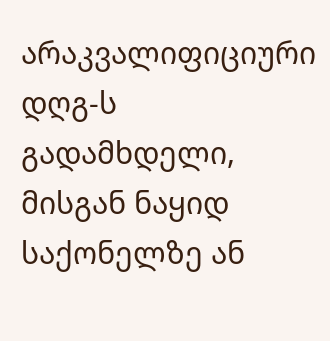არაკვალიფიციური დღგ-ს გადამხდელი, მისგან ნაყიდ საქონელზე ან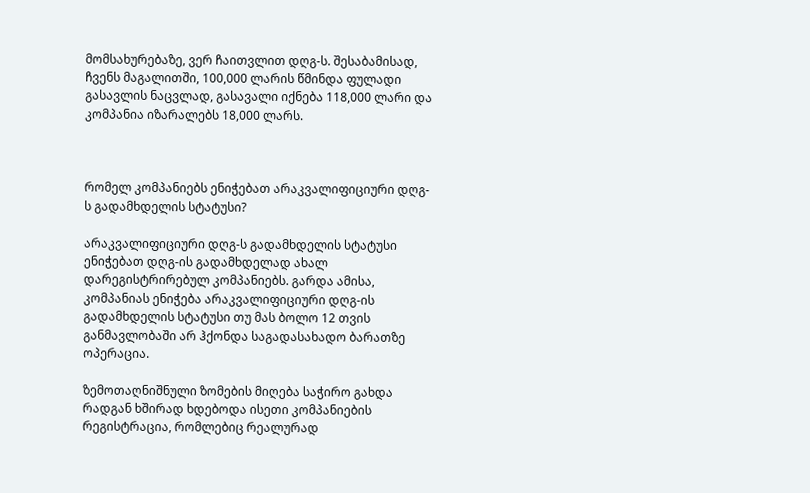მომსახურებაზე, ვერ ჩაითვლით დღგ-ს. შესაბამისად, ჩვენს მაგალითში, 100,000 ლარის წმინდა ფულადი გასავლის ნაცვლად, გასავალი იქნება 118,000 ლარი და კომპანია იზარალებს 18,000 ლარს.



რომელ კომპანიებს ენიჭებათ არაკვალიფიციური დღგ-ს გადამხდელის სტატუსი?

არაკვალიფიციური დღგ-ს გადამხდელის სტატუსი ენიჭებათ დღგ-ის გადამხდელად ახალ დარეგისტრირებულ კომპანიებს. გარდა ამისა, კომპანიას ენიჭება არაკვალიფიციური დღგ-ის გადამხდელის სტატუსი თუ მას ბოლო 12 თვის განმავლობაში არ ჰქონდა საგადასახადო ბარათზე ოპერაცია.

ზემოთაღნიშნული ზომების მიღება საჭირო გახდა რადგან ხშირად ხდებოდა ისეთი კომპანიების რეგისტრაცია, რომლებიც რეალურად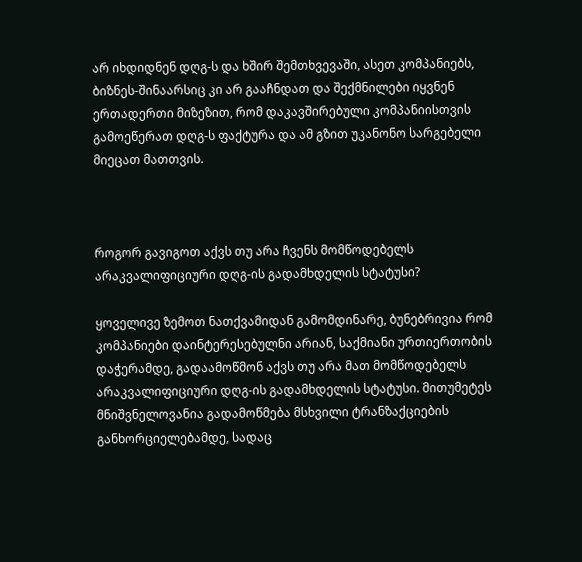არ იხდიდნენ დღგ-ს და ხშირ შემთხვევაში, ასეთ კომპანიებს, ბიზნეს-შინაარსიც კი არ გააჩნდათ და შექმნილები იყვნენ ერთადერთი მიზეზით, რომ დაკავშირებული კომპანიისთვის გამოეწერათ დღგ-ს ფაქტურა და ამ გზით უკანონო სარგებელი მიეცათ მათთვის.



როგორ გავიგოთ აქვს თუ არა ჩვენს მომწოდებელს არაკვალიფიციური დღგ-ის გადამხდელის სტატუსი?

ყოველივე ზემოთ ნათქვამიდან გამომდინარე, ბუნებრივია რომ კომპანიები დაინტერესებულნი არიან, საქმიანი ურთიერთობის დაჭერამდე, გადაამოწმონ აქვს თუ არა მათ მომწოდებელს არაკვალიფიციური დღგ-ის გადამხდელის სტატუსი. მითუმეტეს მნიშვნელოვანია გადამოწმება მსხვილი ტრანზაქციების განხორციელებამდე, სადაც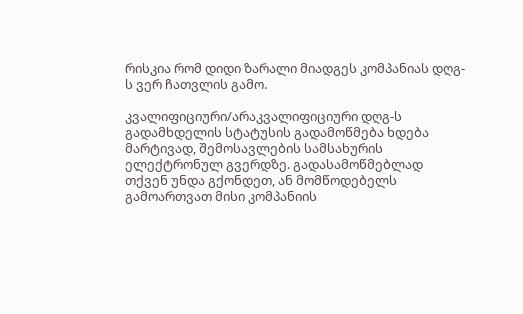რისკია რომ დიდი ზარალი მიადგეს კომპანიას დღგ-ს ვერ ჩათვლის გამო.

კვალიფიციური/არაკვალიფიციური დღგ-ს გადამხდელის სტატუსის გადამოწმება ხდება მარტივად, შემოსავლების სამსახურის ელექტრონულ გვერდზე. გადასამოწმებლად თქვენ უნდა გქონდეთ, ან მომწოდებელს გამოართვათ მისი კომპანიის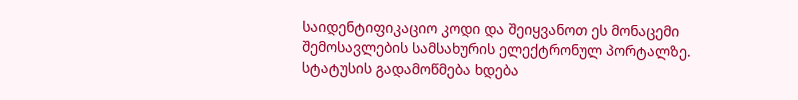საიდენტიფიკაციო კოდი და შეიყვანოთ ეს მონაცემი შემოსავლების სამსახურის ელექტრონულ პორტალზე. სტატუსის გადამოწმება ხდება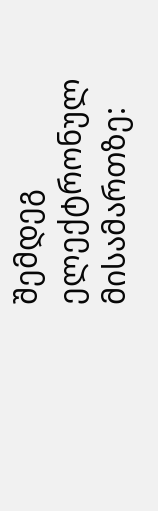შემდეგ ელექტრონულ მისამართზე: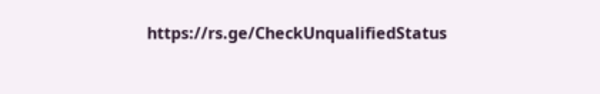https://rs.ge/CheckUnqualifiedStatus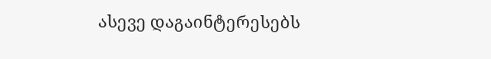ასევე დაგაინტერესებს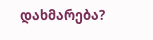დახმარება?